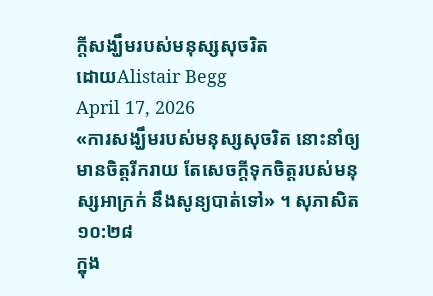ក្តីសង្ឃឹមរបស់មនុស្សសុចរិត
ដោយAlistair Begg
April 17, 2026
«ការសង្ឃឹមរបស់មនុស្សសុចរិត នោះនាំឲ្យមានចិត្តរីករាយ តែសេចក្ដីទុកចិត្តរបស់មនុស្សអាក្រក់ នឹងសូន្យបាត់ទៅ» ។ សុភាសិត ១០:២៨
ក្នុង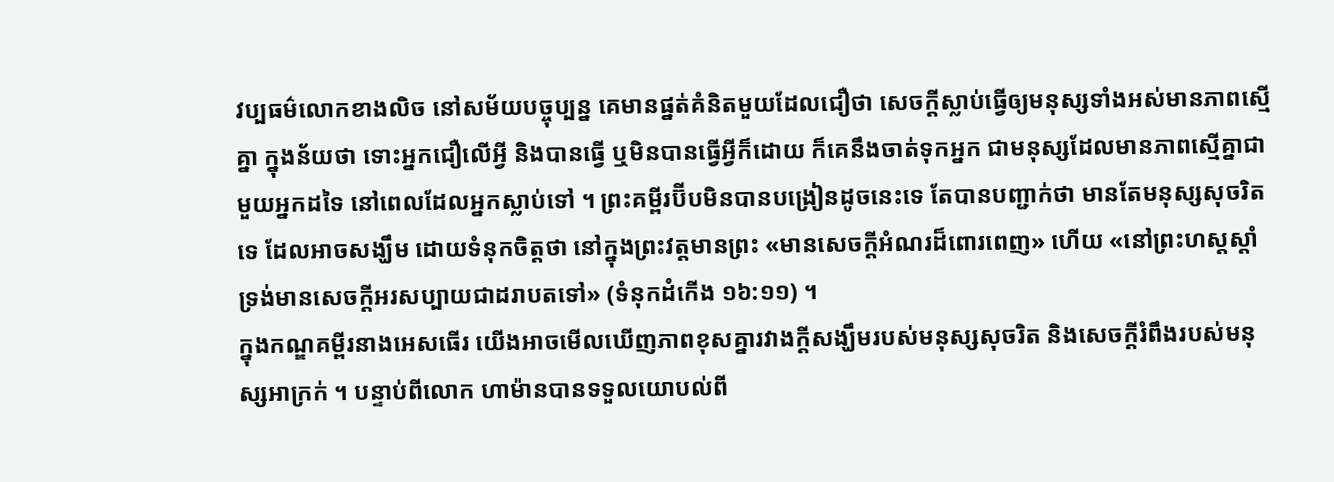វប្បធម៌លោកខាងលិច នៅសម័យបច្ចុប្បន្ន គេមានផ្នត់គំនិតមួយដែលជឿថា សេចក្តីស្លាប់ធ្វើឲ្យមនុស្សទាំងអស់មានភាពស្មើគ្នា ក្នុងន័យថា ទោះអ្នកជឿលើអ្វី និងបានធ្វើ ឬមិនបានធ្វើអ្វីក៏ដោយ ក៏គេនឹងចាត់ទុកអ្នក ជាមនុស្សដែលមានភាពស្មើគ្នាជាមួយអ្នកដទៃ នៅពេលដែលអ្នកស្លាប់ទៅ ។ ព្រះគម្ពីរប៊ីបមិនបានបង្រៀនដូចនេះទេ តែបានបញ្ជាក់ថា មានតែមនុស្សសុចរិតទេ ដែលអាចសង្ឃឹម ដោយទំនុកចិត្តថា នៅក្នុងព្រះវត្តមានព្រះ «មានសេចក្ដីអំណរដ៏ពោរពេញ» ហើយ «នៅព្រះហស្តស្ដាំទ្រង់មានសេចក្ដីអរសប្បាយជាដរាបតទៅ» (ទំនុកដំកើង ១៦:១១) ។
ក្នុងកណ្ឌគម្ពីរនាងអេសធើរ យើងអាចមើលឃើញភាពខុសគ្នារវាងក្តីសង្ឃឹមរបស់មនុស្សសុចរិត និងសេចក្តីរំពឹងរបស់មនុស្សអាក្រក់ ។ បន្ទាប់ពីលោក ហាម៉ានបានទទួលយោបល់ពី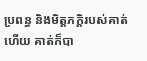ប្រពន្ធ និងមិត្តភក្តិរបស់គាត់ហើយ គាត់ក៏បា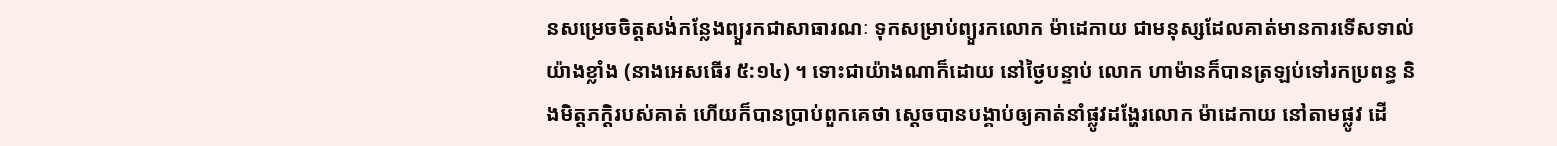នសម្រេចចិត្តសង់កន្លែងព្យួរកជាសាធារណៈ ទុកសម្រាប់ព្យួរកលោក ម៉ាដេកាយ ជាមនុស្សដែលគាត់មានការទើសទាល់យ៉ាងខ្លាំង (នាងអេសធើរ ៥:១៤) ។ ទោះជាយ៉ាងណាក៏ដោយ នៅថ្ងៃបន្ទាប់ លោក ហាម៉ានក៏បានត្រឡប់ទៅរកប្រពន្ធ និងមិត្តភក្តិរបស់គាត់ ហើយក៏បានប្រាប់ពួកគេថា ស្តេចបានបង្គាប់ឲ្យគាត់នាំផ្លូវដង្ហែរលោក ម៉ាដេកាយ នៅតាមផ្លូវ ដើ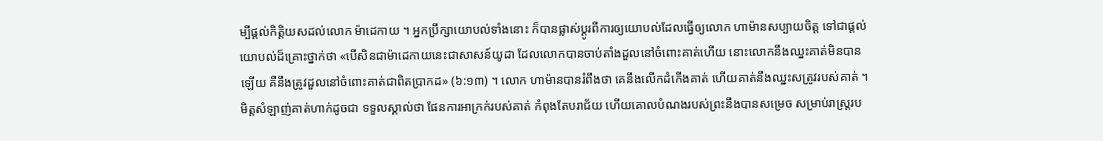ម្បីផ្តល់កិត្តិយសដល់លោក ម៉ាដេកាយ ។ អ្នកប្រឹក្សាយោបល់ទាំងនោះ ក៏បានផ្លាស់ប្ដូរពីការឲ្យយោបល់ដែលធ្វើឲ្យលោក ហាម៉ានសប្បាយចិត្ត ទៅជាផ្តល់យោបល់ដ៏គ្រោះថ្នាក់ថា «បើសិនជាម៉ាដេកាយនេះជាសាសន៍យូដា ដែលលោកបានចាប់តាំងដួលនៅចំពោះគាត់ហើយ នោះលោកនឹងឈ្នះគាត់មិនបានឡើយ គឺនឹងត្រូវដួលនៅចំពោះគាត់ជាពិតប្រាកដ» (៦:១៣) ។ លោក ហាម៉ានបានរំពឹងថា គេនឹងលើកដំកើងគាត់ ហើយគាត់នឹងឈ្នះសត្រូវរបស់គាត់ ។ មិត្តសំឡាញ់គាត់ហាក់ដូចជា ទទួលស្គាល់ថា ផែនការអាក្រក់របស់គាត់ កំពុងតែបរាជ័យ ហើយគោលបំណងរបស់ព្រះនឹងបានសម្រេច សម្រាប់រាស្រ្តរប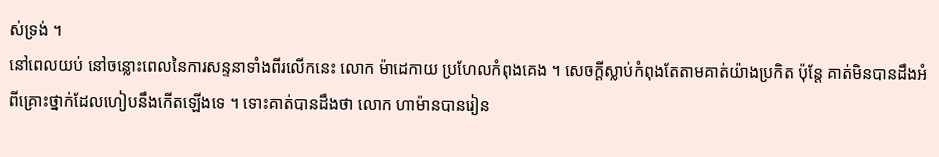ស់ទ្រង់ ។
នៅពេលយប់ នៅចន្លោះពេលនៃការសន្ទនាទាំងពីរលើកនេះ លោក ម៉ាដេកាយ ប្រហែលកំពុងគេង ។ សេចក្តីស្លាប់កំពុងតែតាមគាត់យ៉ាងប្រកិត ប៉ុន្តែ គាត់មិនបានដឹងអំពីគ្រោះថ្នាក់ដែលហៀបនឹងកើតឡើងទេ ។ ទោះគាត់បានដឹងថា លោក ហាម៉ានបានរៀន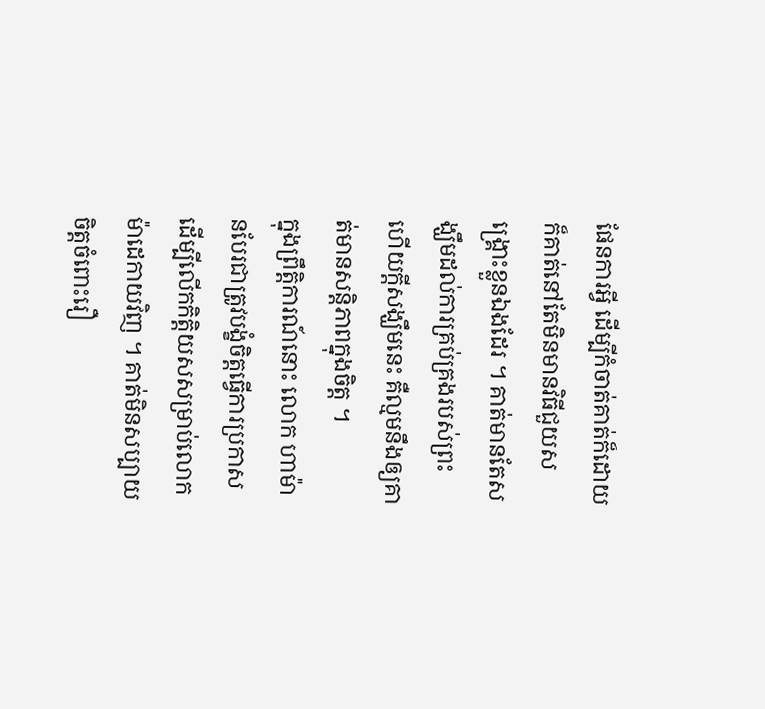ផែនការអ្វី ដើម្បីកំចាត់គាត់ក៏ដោយ ក៏គាត់នៅតែមិនមានវិធីជួយសង្គ្រោះខ្លួនឯងដែរ ។ គាត់មានតែសង្ឃឹមដល់ការគ្រប់គ្រងរបស់ព្រះ ហើយក្តីសង្ឃឹមនេះ គឺល្មមនឹងឲ្យគាត់មានសន្តិភាពក្នុងចិត្ត ។
ក្នុងព្រឹត្តិការណ៍នោះ លោក ហាម៉ានបែរជាត្រូវបង្ខំចិត្តធ្វើការប្រកាស ដើម្បីលើកកិត្តិយសសម្រាប់លោក ម៉ាដេកាយវិញ ។ គាត់មិនសប្បាយចិត្តចំពោះរឿ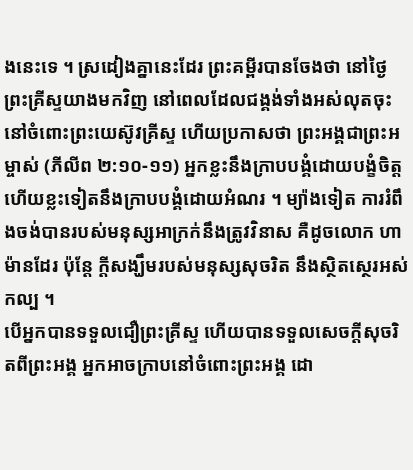ងនេះទេ ។ ស្រដៀងគ្នានេះដែរ ព្រះគម្ពីរបានចែងថា នៅថ្ងៃព្រះគ្រីស្ទយាងមកវិញ នៅពេលដែលជង្គង់ទាំងអស់លុតចុះ នៅចំពោះព្រះយេស៊ូវគ្រីស្ទ ហើយប្រកាសថា ព្រះអង្គជាព្រះអម្ចាស់ (ភីលីព ២:១០-១១) អ្នកខ្លះនឹងក្រាបបង្គំដោយបង្ខំចិត្ត ហើយខ្លះទៀតនឹងក្រាបបង្គំដោយអំណរ ។ ម្យ៉ាងទៀត ការរំពឹងចង់បានរបស់មនុស្សអាក្រក់នឹងត្រូវវិនាស គឺដូចលោក ហាម៉ានដែរ ប៉ុន្តែ ក្តីសង្ឃឹមរបស់មនុស្សសុចរិត នឹងស្ថិតស្ថេរអស់កល្ប ។
បើអ្នកបានទទួលជឿព្រះគ្រីស្ទ ហើយបានទទួលសេចក្តីសុចរិតពីព្រះអង្គ អ្នកអាចក្រាបនៅចំពោះព្រះអង្គ ដោ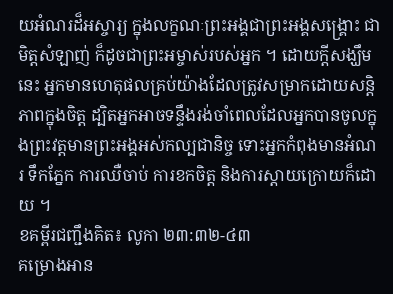យអំណរដ៏អស្ចារ្យ ក្នុងលក្ខណៈព្រះអង្គជាព្រះអង្គសង្គ្រោះ ជាមិត្តសំឡាញ់ ក៏ដូចជាព្រះអម្ចាស់របស់អ្នក ។ ដោយក្តីសង្ឃឹមនេះ អ្នកមានហេតុផលគ្រប់យ៉ាងដែលត្រូវសម្រាកដោយសន្តិភាពក្នុងចិត្ត ដ្បិតអ្នកអាចទន្ទឹងរង់ចាំពេលដែលអ្នកបានចូលក្នុងព្រះវត្តមានព្រះអង្គអស់កល្បជានិច្ច ទោះអ្នកកំពុងមានអំណរ ទឹកភ្នែក ការឈឺចាប់ ការខកចិត្ត និងការស្តាយក្រោយក៏ដោយ ។
ខគម្ពីរជញ្ជឹងគិត៖ លូកា ២៣:៣២-៤៣
គម្រោងអាន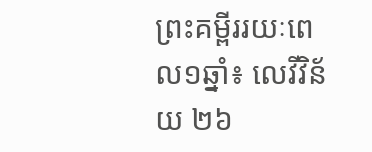ព្រះគម្ពីររយៈពេល១ឆ្នាំ៖ លេវីវិន័យ ២៦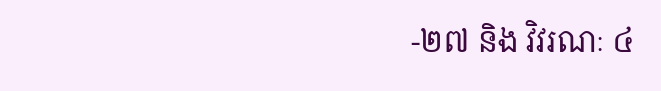-២៧ និង វិវរណៈ ៤